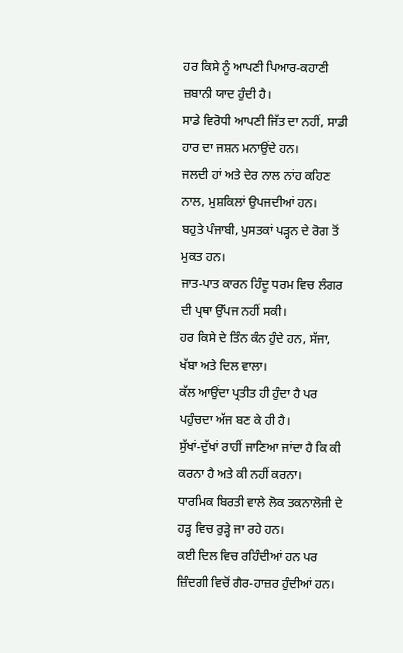ਹਰ ਕਿਸੇ ਨੂੰ ਆਪਣੀ ਪਿਆਰ-ਕਹਾਣੀ ਜ਼ਬਾਨੀ ਯਾਦ ਹੁੰਦੀ ਹੈ।
ਸਾਡੇ ਵਿਰੋਧੀ ਆਪਣੀ ਜਿੱਤ ਦਾ ਨਹੀਂ, ਸਾਡੀ ਹਾਰ ਦਾ ਜਸ਼ਨ ਮਨਾਉਂਦੇ ਹਨ।
ਜਲਦੀ ਹਾਂ ਅਤੇ ਦੇਰ ਨਾਲ ਨਾਂਹ ਕਹਿਣ ਨਾਲ, ਮੁਸ਼ਕਿਲਾਂ ਉਪਜਦੀਆਂ ਹਨ।
ਬਹੁਤੇ ਪੰਜਾਬੀ, ਪੁਸਤਕਾਂ ਪੜ੍ਹਨ ਦੇ ਰੋਗ ਤੋਂ ਮੁਕਤ ਹਨ।
ਜਾਤ-ਪਾਤ ਕਾਰਨ ਹਿੰਦੂ ਧਰਮ ਵਿਚ ਲੰਗਰ ਦੀ ਪ੍ਰਥਾ ਉੱਪਜ ਨਹੀਂ ਸਕੀ।
ਹਰ ਕਿਸੇ ਦੇ ਤਿੰਨ ਕੰਨ ਹੁੰਦੇ ਹਨ, ਸੱਜਾ, ਖੱਬਾ ਅਤੇ ਦਿਲ ਵਾਲਾ।
ਕੱਲ ਆਉਂਦਾ ਪ੍ਰਤੀਤ ਹੀ ਹੁੰਦਾ ਹੈ ਪਰ ਪਹੁੰਚਦਾ ਅੱਜ ਬਣ ਕੇ ਹੀ ਹੈ।
ਸੁੱਖਾਂ-ਦੁੱਖਾਂ ਰਾਹੀਂ ਜਾਣਿਆ ਜਾਂਦਾ ਹੈ ਕਿ ਕੀ ਕਰਨਾ ਹੈ ਅਤੇ ਕੀ ਨਹੀਂ ਕਰਨਾ।
ਧਾਰਮਿਕ ਬਿਰਤੀ ਵਾਲੇ ਲੋਕ ਤਕਨਾਲੋਜੀ ਦੇ ਹੜ੍ਹ ਵਿਚ ਰੁੜ੍ਹੇ ਜਾ ਰਹੇ ਹਨ।
ਕਈ ਦਿਲ ਵਿਚ ਰਹਿੰਦੀਆਂ ਹਨ ਪਰ ਜ਼ਿੰਦਗੀ ਵਿਚੋਂ ਗੈਰ-ਹਾਜ਼ਰ ਹੁੰਦੀਆਂ ਹਨ।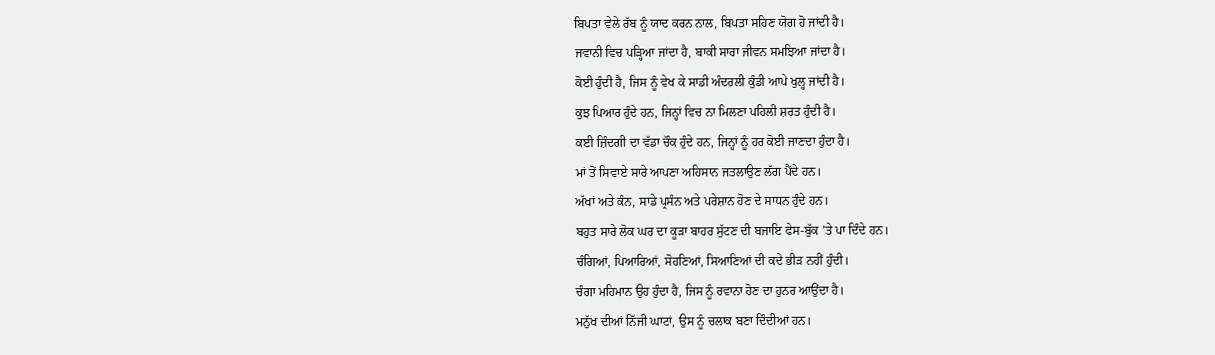ਬਿਪਤਾ ਵੇਲੇ ਰੱਬ ਨੂੰ ਯਾਦ ਕਰਨ ਨਾਲ, ਬਿਪਤਾ ਸਹਿਣ ਯੋਗ ਹੋ ਜਾਂਦੀ ਹੈ।
ਜਵਾਨੀ ਵਿਚ ਪੜ੍ਹਿਆ ਜਾਂਦਾ ਹੈ, ਬਾਕੀ ਸਾਰਾ ਜੀਵਨ ਸਮਝਿਆ ਜਾਂਦਾ ਹੈ।
ਕੋਈ ਹੁੰਦੀ ਹੈ, ਜਿਸ ਨੂੰ ਵੇਖ ਕੇ ਸਾਡੀ ਅੰਦਰਲੀ ਕੁੰਡੀ ਆਪੇ ਖੁਲ੍ਹ ਜਾਂਦੀ ਹੈ।
ਕੁਝ ਪਿਆਰ ਹੁੰਦੇ ਹਨ, ਜਿਨ੍ਹਾਂ ਵਿਚ ਨਾ ਮਿਲਣਾ ਪਹਿਲੀ ਸ਼ਰਤ ਹੁੰਦੀ ਹੈ।
ਕਈ ਜ਼ਿੰਦਗੀ ਦਾ ਵੱਡਾ ਚੌਕ ਹੁੰਦੇ ਹਨ, ਜਿਨ੍ਹਾਂ ਨੂੰ ਹਰ ਕੋਈ ਜਾਣਦਾ ਹੁੰਦਾ ਹੈ।
ਮਾਂ ਤੋਂ ਸਿਵਾਏ ਸਾਰੇ ਆਪਣਾ ਅਹਿਸਾਨ ਜਤਲਾਉਣ ਲੱਗ ਪੈਂਦੇ ਹਨ।
ਅੱਖਾਂ ਅਤੇ ਕੰਨ, ਸਾਡੇ ਪ੍ਰਸੰਨ ਅਤੇ ਪਰੇਸ਼ਾਨ ਹੋਣ ਦੇ ਸਾਧਨ ਹੁੰਦੇ ਹਨ।
ਬਹੁਤ ਸਾਰੇ ਲੋਕ ਘਰ ਦਾ ਕੂੜਾ ਬਾਹਰ ਸੁੱਟਣ ਦੀ ਬਜਾਇ ਫੇਸ-ਬੁੱਕ ’ਤੇ ਪਾ ਦਿੰਦੇ ਹਨ।
ਚੰਗਿਆਂ, ਪਿਆਰਿਆਂ, ਸੋਹਣਿਆਂ, ਸਿਆਣਿਆਂ ਦੀ ਕਦੇ ਭੀੜ ਨਹੀਂ ਹੁੰਦੀ।
ਚੰਗਾ ਮਹਿਮਾਨ ਉਹ ਹੁੰਦਾ ਹੈ, ਜਿਸ ਨੂੰ ਰਵਾਨਾ ਹੋਣ ਦਾ ਹੁਨਰ ਆਉਂਦਾ ਹੈ।
ਮਨੁੱਖ ਦੀਆਂ ਨਿੱਜੀ ਘਾਟਾਂ, ਉਸ ਨੂੰ ਚਲਾਕ ਬਣਾ ਦਿੰਦੀਆਂ ਹਨ।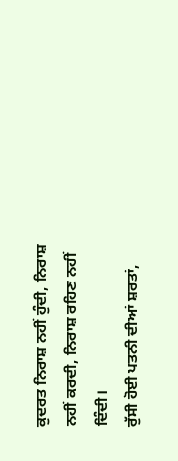ਕੁਦਰਤ ਨਿਰਾਸ਼ ਨਹੀਂ ਹੁੰਦੀ, ਨਿਰਾਸ਼ ਨਹੀਂ ਕਰਦੀ, ਨਿਰਾਸ਼ ਰਹਿਣ ਨਹੀਂ ਦਿੰਦੀ।
ਰੁੱਸੀ ਹੋਈ ਪਤਨੀ ਦੀਆਂ ਸ਼ਰਤਾਂ,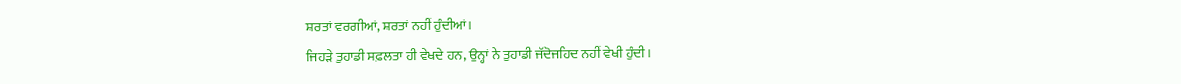ਸ਼ਰਤਾਂ ਵਰਗੀਆਂ, ਸ਼ਰਤਾਂ ਨਹੀਂ ਹੁੰਦੀਆਂ।
ਜਿਹੜੇ ਤੁਹਾਡੀ ਸਫ਼ਲਤਾ ਹੀ ਵੇਖਦੇ ਹਨ, ਉਨ੍ਹਾਂ ਨੇ ਤੁਹਾਡੀ ਜੱਦੋਜਹਿਦ ਨਹੀਂ ਵੇਖੀ ਹੁੰਦੀ।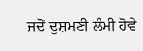ਜਦੋਂ ਦੁਸ਼ਮਣੀ ਲੰਮੀ ਹੋਵੇ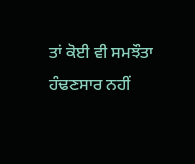ਤਾਂ ਕੋਈ ਵੀ ਸਮਝੌਤਾ ਹੰਢਣਸਾਰ ਨਹੀਂ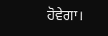ਹੋਵੇਗਾ।